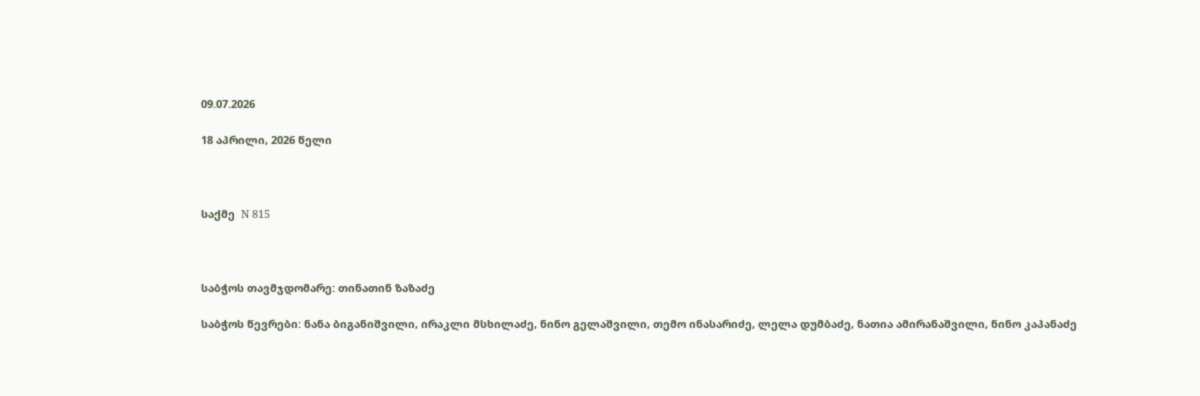09.07.2026

18 აპრილი, 2026 წელი



საქმე  N 815



საბჭოს თავმჯდომარე: თინათინ ზაზაძე

საბჭოს წევრები: ნანა ბიგანიშვილი, ირაკლი მსხილაძე, ნინო გელაშვილი, თემო ინასარიძე, ლელა დუმბაძე, ნათია ამირანაშვილი, ნინო კაპანაძე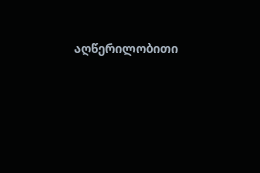აღწერილობითი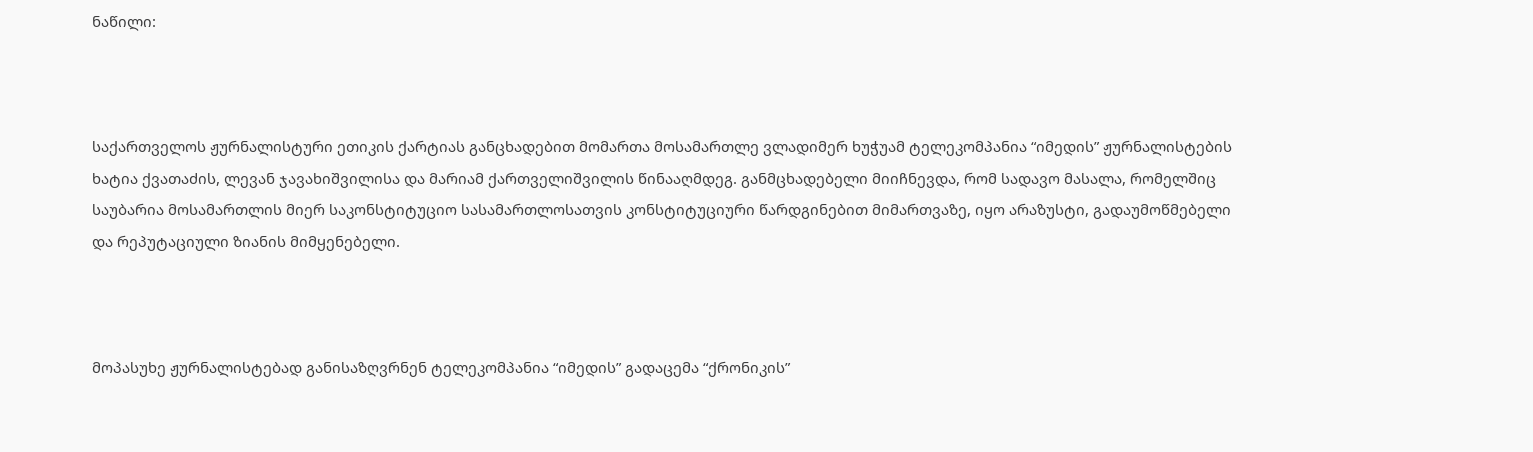ნაწილი:



საქართველოს ჟურნალისტური ეთიკის ქარტიას განცხადებით მომართა მოსამართლე ვლადიმერ ხუჭუამ ტელეკომპანია “იმედის” ჟურნალისტების ხატია ქვათაძის, ლევან ჯავახიშვილისა და მარიამ ქართველიშვილის წინააღმდეგ. განმცხადებელი მიიჩნევდა, რომ სადავო მასალა, რომელშიც საუბარია მოსამართლის მიერ საკონსტიტუციო სასამართლოსათვის კონსტიტუციური წარდგინებით მიმართვაზე, იყო არაზუსტი, გადაუმოწმებელი და რეპუტაციული ზიანის მიმყენებელი.



მოპასუხე ჟურნალისტებად განისაზღვრნენ ტელეკომპანია “იმედის” გადაცემა “ქრონიკის”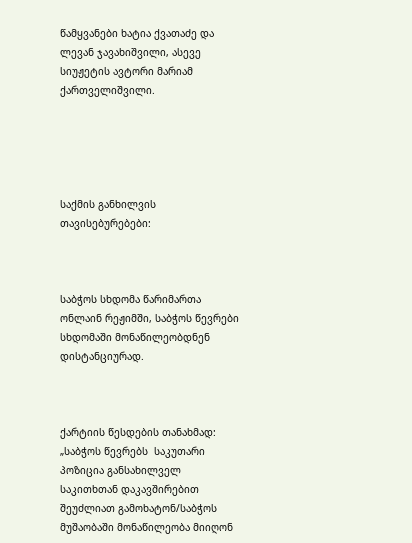წამყვანები ხატია ქვათაძე და ლევან ჯავახიშვილი, ასევე  სიუჟეტის ავტორი მარიამ ქართველიშვილი.





საქმის განხილვის თავისებურებები:



საბჭოს სხდომა წარიმართა ონლაინ რეჟიმში, საბჭოს წევრები სხდომაში მონაწილეობდნენ დისტანციურად.



ქარტიის წესდების თანახმად: „საბჭოს წევრებს  საკუთარი პოზიცია განსახილველ საკითხთან დაკავშირებით შეუძლიათ გამოხატონ/საბჭოს მუშაობაში მონაწილეობა მიიღონ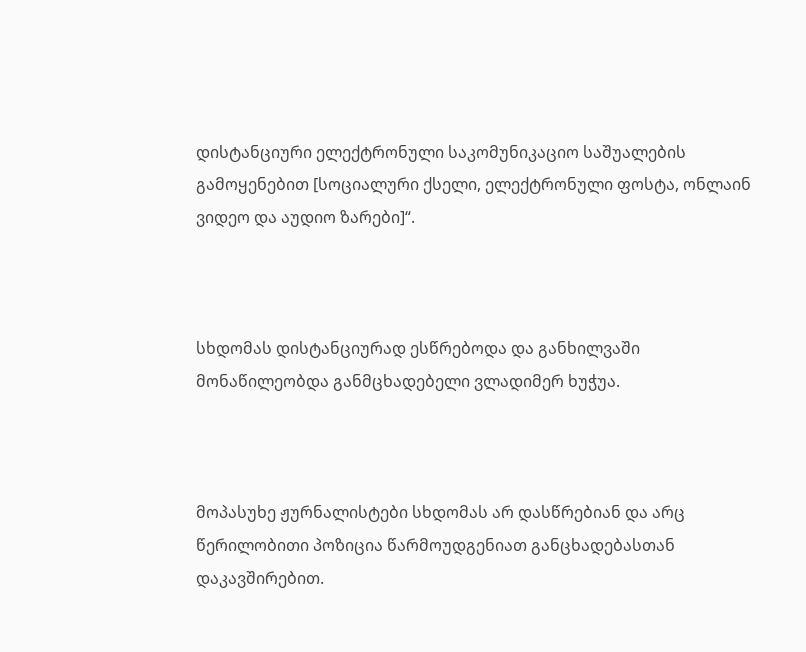დისტანციური ელექტრონული საკომუნიკაციო საშუალების გამოყენებით [სოციალური ქსელი, ელექტრონული ფოსტა, ონლაინ  ვიდეო და აუდიო ზარები]“.



სხდომას დისტანციურად ესწრებოდა და განხილვაში მონაწილეობდა განმცხადებელი ვლადიმერ ხუჭუა.



მოპასუხე ჟურნალისტები სხდომას არ დასწრებიან და არც წერილობითი პოზიცია წარმოუდგენიათ განცხადებასთან დაკავშირებით.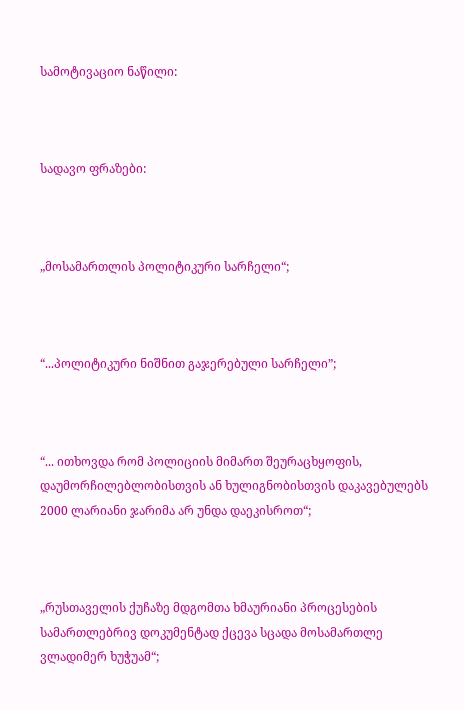სამოტივაციო ნაწილი:



სადავო ფრაზები:



„მოსამართლის პოლიტიკური სარჩელი“;



“...პოლიტიკური ნიშნით გაჯერებული სარჩელი”;



“... ითხოვდა რომ პოლიციის მიმართ შეურაცხყოფის, დაუმორჩილებლობისთვის ან ხულიგნობისთვის დაკავებულებს 2000 ლარიანი ჯარიმა არ უნდა დაეკისროთ“;



„რუსთაველის ქუჩაზე მდგომთა ხმაურიანი პროცესების სამართლებრივ დოკუმენტად ქცევა სცადა მოსამართლე ვლადიმერ ხუჭუამ“;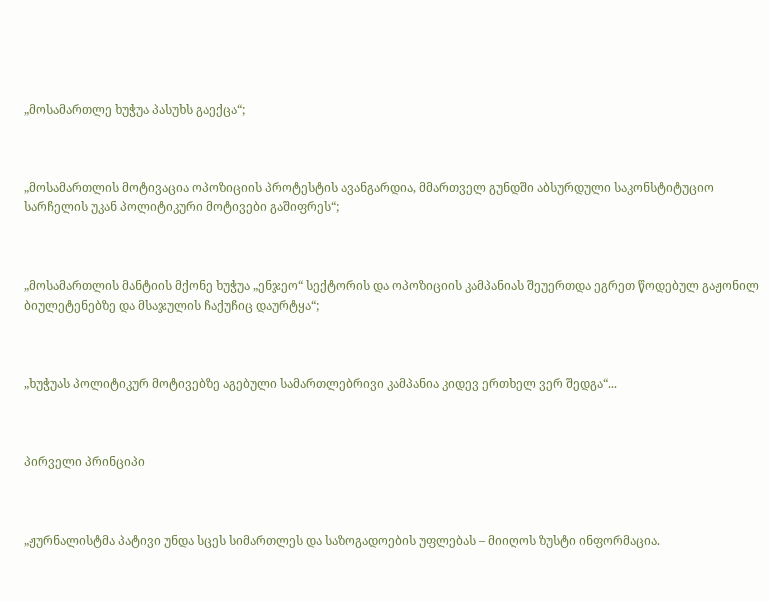„მოსამართლე ხუჭუა პასუხს გაექცა“;



„მოსამართლის მოტივაცია ოპოზიციის პროტესტის ავანგარდია, მმართველ გუნდში აბსურდული საკონსტიტუციო სარჩელის უკან პოლიტიკური მოტივები გაშიფრეს“;



„მოსამართლის მანტიის მქონე ხუჭუა „ენჯეო“ სექტორის და ოპოზიციის კამპანიას შეუერთდა ეგრეთ წოდებულ გაჟონილ ბიულეტენებზე და მსაჯულის ჩაქუჩიც დაურტყა“;



„ხუჭუას პოლიტიკურ მოტივებზე აგებული სამართლებრივი კამპანია კიდევ ერთხელ ვერ შედგა“...



პირველი პრინციპი



„ჟურნალისტმა პატივი უნდა სცეს სიმართლეს და საზოგადოების უფლებას – მიიღოს ზუსტი ინფორმაცია.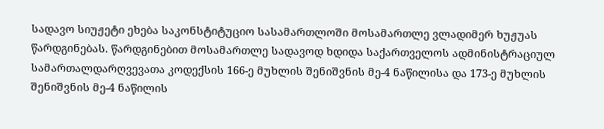სადავო სიუჟეტი ეხება საკონსტიტუციო სასამართლოში მოსამართლე ვლადიმერ ხუჟუას წარდგინებას. წარდგინებით მოსამართლე სადავოდ ხდიდა საქართველოს ადმინისტრაციულ სამართალდარღვევათა კოდექსის 166-ე მუხლის შენიშვნის მე-4 ნაწილისა და 173-ე მუხლის შენიშვნის მე-4 ნაწილის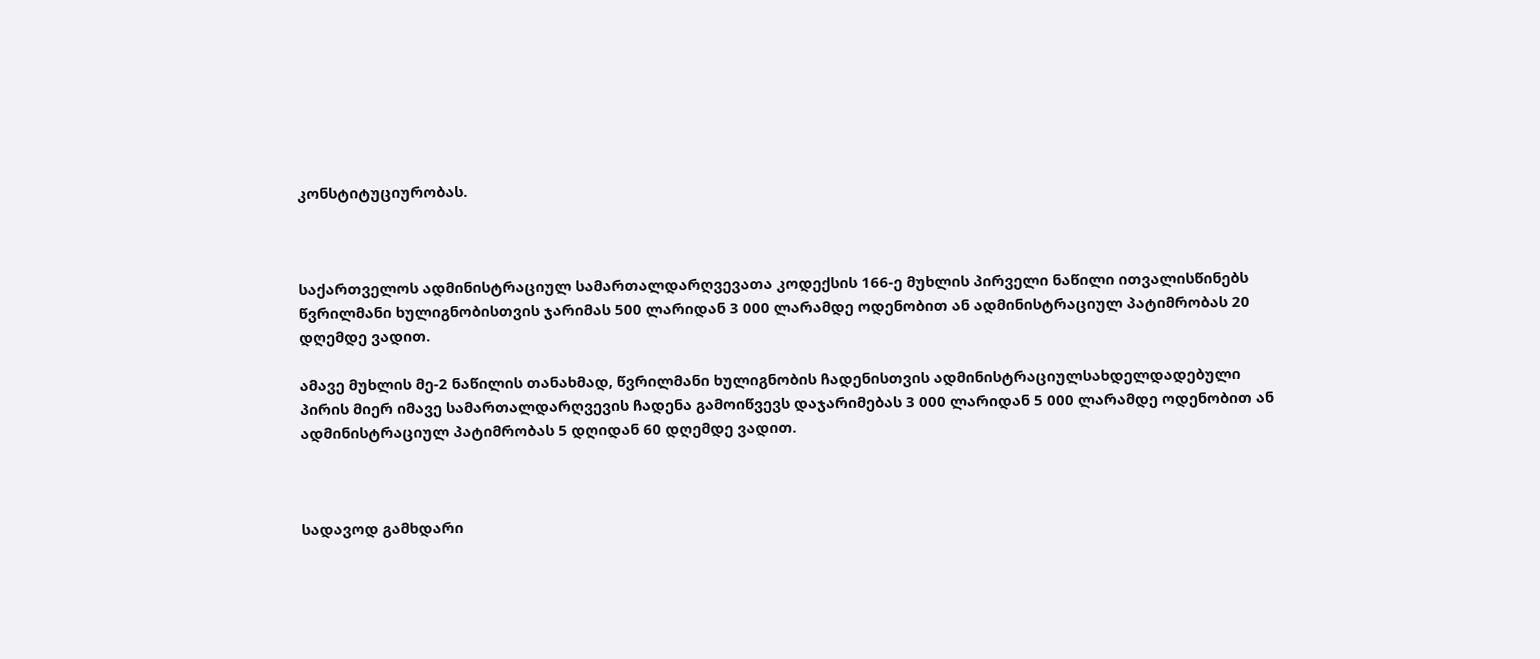კონსტიტუციურობას.



საქართველოს ადმინისტრაციულ სამართალდარღვევათა კოდექსის 166-ე მუხლის პირველი ნაწილი ითვალისწინებს წვრილმანი ხულიგნობისთვის ჯარიმას 500 ლარიდან 3 000 ლარამდე ოდენობით ან ადმინისტრაციულ პატიმრობას 20 დღემდე ვადით.

ამავე მუხლის მე-2 ნაწილის თანახმად, წვრილმანი ხულიგნობის ჩადენისთვის ადმინისტრაციულსახდელდადებული პირის მიერ იმავე სამართალდარღვევის ჩადენა გამოიწვევს დაჯარიმებას 3 000 ლარიდან 5 000 ლარამდე ოდენობით ან ადმინისტრაციულ პატიმრობას 5 დღიდან 60 დღემდე ვადით.



სადავოდ გამხდარი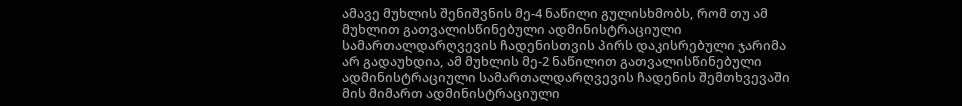ამავე მუხლის შენიშვნის მე-4 ნაწილი გულისხმობს, რომ თუ ამ მუხლით გათვალისწინებული ადმინისტრაციული სამართალდარღვევის ჩადენისთვის პირს დაკისრებული ჯარიმა არ გადაუხდია, ამ მუხლის მე-2 ნაწილით გათვალისწინებული ადმინისტრაციული სამართალდარღვევის ჩადენის შემთხვევაში მის მიმართ ადმინისტრაციული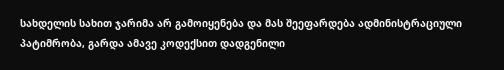სახდელის სახით ჯარიმა არ გამოიყენება და მას შეეფარდება ადმინისტრაციული პატიმრობა, გარდა ამავე კოდექსით დადგენილი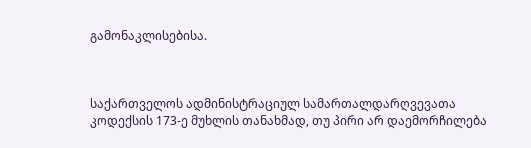გამონაკლისებისა.



საქართველოს ადმინისტრაციულ სამართალდარღვევათა კოდექსის 173-ე მუხლის თანახმად, თუ პირი არ დაემორჩილება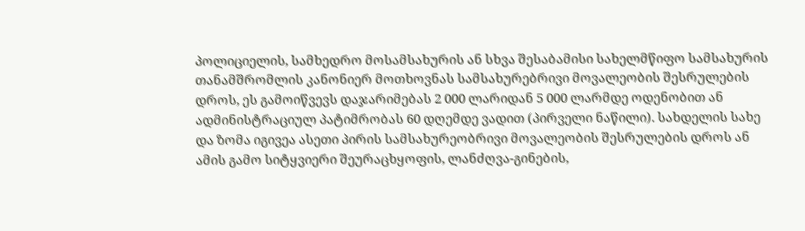პოლიციელის, სამხედრო მოსამსახურის ან სხვა შესაბამისი სახელმწიფო სამსახურის თანამშრომლის კანონიერ მოთხოვნას სამსახურებრივი მოვალეობის შესრულების დროს, ეს გამოიწვევს დაჯარიმებას 2 000 ლარიდან 5 000 ლარმდე ოდენობით ან ადმინისტრაციულ პატიმრობას 60 დღემდე ვადით (პირველი ნაწილი). სახდელის სახე და ზომა იგივეა ასეთი პირის სამსახურეობრივი მოვალეობის შესრულების დროს ან ამის გამო სიტყვიერი შეურაცხყოფის, ლანძღვა-გინების,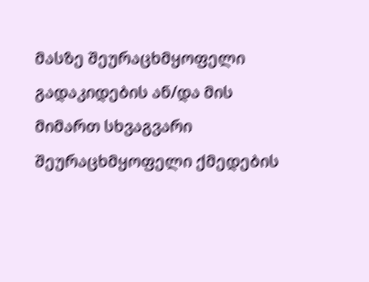მასზე შეურაცხმყოფელი გადაკიდების ან/და მის მიმართ სხვაგვარი შეურაცხმყოფელი ქმედების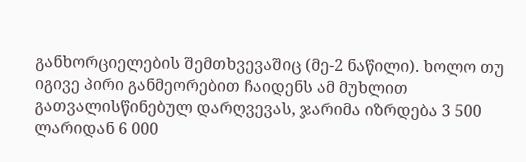განხორციელების შემთხვევაშიც (მე-2 ნაწილი). ხოლო თუ იგივე პირი განმეორებით ჩაიდენს ამ მუხლით გათვალისწინებულ დარღვევას, ჯარიმა იზრდება 3 500 ლარიდან 6 000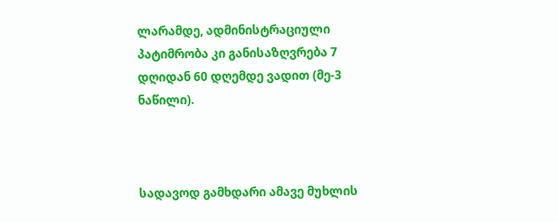ლარამდე, ადმინისტრაციული პატიმრობა კი განისაზღვრება 7 დღიდან 60 დღემდე ვადით (მე-3 ნაწილი).



სადავოდ გამხდარი ამავე მუხლის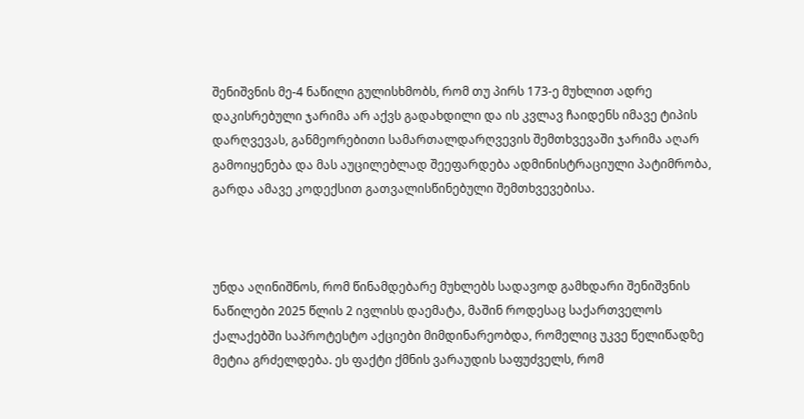შენიშვნის მე-4 ნაწილი გულისხმობს, რომ თუ პირს 173-ე მუხლით ადრე დაკისრებული ჯარიმა არ აქვს გადახდილი და ის კვლავ ჩაიდენს იმავე ტიპის დარღვევას, განმეორებითი სამართალდარღვევის შემთხვევაში ჯარიმა აღარ გამოიყენება და მას აუცილებლად შეეფარდება ადმინისტრაციული პატიმრობა, გარდა ამავე კოდექსით გათვალისწინებული შემთხვევებისა.



უნდა აღინიშნოს, რომ წინამდებარე მუხლებს სადავოდ გამხდარი შენიშვნის ნაწილები 2025 წლის 2 ივლისს დაემატა, მაშინ როდესაც საქართველოს ქალაქებში საპროტესტო აქციები მიმდინარეობდა, რომელიც უკვე წელიწადზე მეტია გრძელდება. ეს ფაქტი ქმნის ვარაუდის საფუძველს, რომ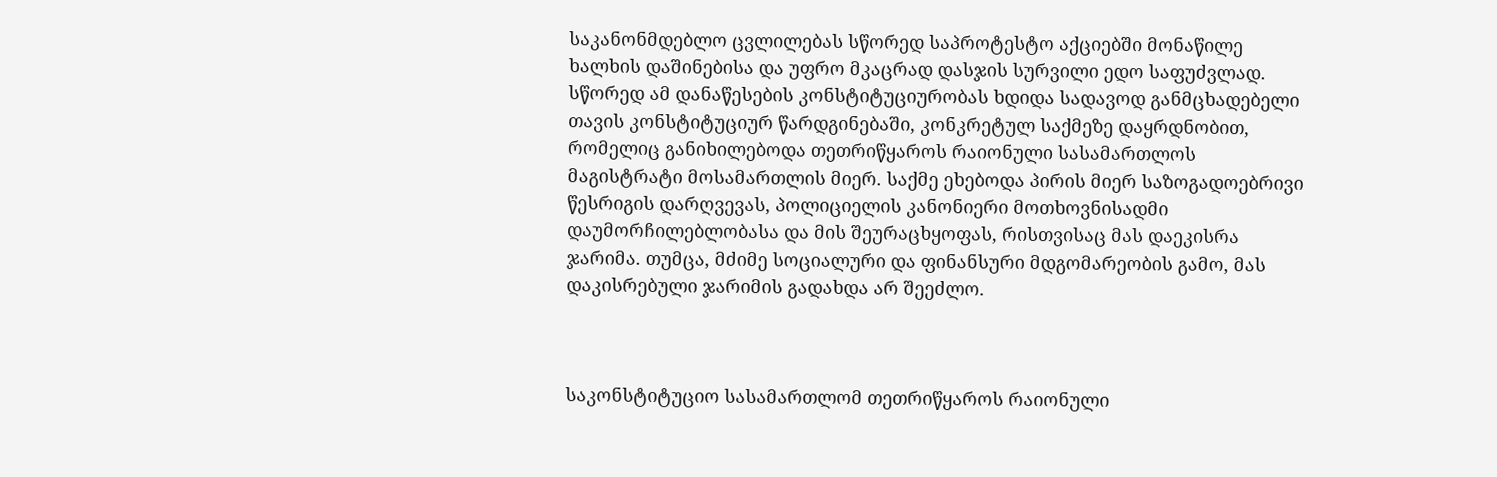საკანონმდებლო ცვლილებას სწორედ საპროტესტო აქციებში მონაწილე ხალხის დაშინებისა და უფრო მკაცრად დასჯის სურვილი ედო საფუძვლად. სწორედ ამ დანაწესების კონსტიტუციურობას ხდიდა სადავოდ განმცხადებელი თავის კონსტიტუციურ წარდგინებაში, კონკრეტულ საქმეზე დაყრდნობით, რომელიც განიხილებოდა თეთრიწყაროს რაიონული სასამართლოს მაგისტრატი მოსამართლის მიერ. საქმე ეხებოდა პირის მიერ საზოგადოებრივი წესრიგის დარღვევას, პოლიციელის კანონიერი მოთხოვნისადმი დაუმორჩილებლობასა და მის შეურაცხყოფას, რისთვისაც მას დაეკისრა ჯარიმა. თუმცა, მძიმე სოციალური და ფინანსური მდგომარეობის გამო, მას დაკისრებული ჯარიმის გადახდა არ შეეძლო.



საკონსტიტუციო სასამართლომ თეთრიწყაროს რაიონული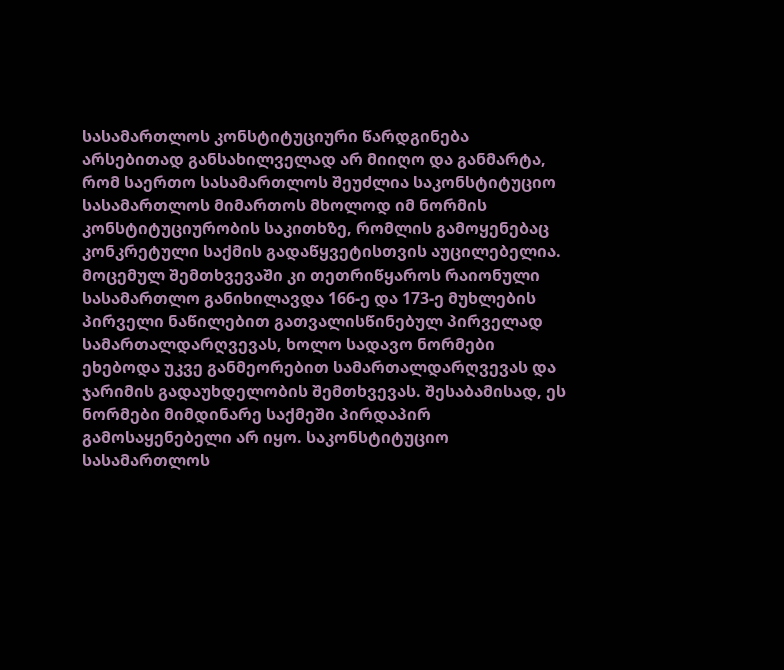სასამართლოს კონსტიტუციური წარდგინება არსებითად განსახილველად არ მიიღო და განმარტა, რომ საერთო სასამართლოს შეუძლია საკონსტიტუციო სასამართლოს მიმართოს მხოლოდ იმ ნორმის კონსტიტუციურობის საკითხზე, რომლის გამოყენებაც კონკრეტული საქმის გადაწყვეტისთვის აუცილებელია. მოცემულ შემთხვევაში კი თეთრიწყაროს რაიონული სასამართლო განიხილავდა 166-ე და 173-ე მუხლების პირველი ნაწილებით გათვალისწინებულ პირველად სამართალდარღვევას, ხოლო სადავო ნორმები ეხებოდა უკვე განმეორებით სამართალდარღვევას და ჯარიმის გადაუხდელობის შემთხვევას. შესაბამისად, ეს ნორმები მიმდინარე საქმეში პირდაპირ გამოსაყენებელი არ იყო. საკონსტიტუციო სასამართლოს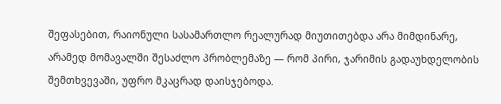შეფასებით, რაიონული სასამართლო რეალურად მიუთითებდა არა მიმდინარე, არამედ მომავალში შესაძლო პრობლემაზე — რომ პირი, ჯარიმის გადაუხდელობის შემთხვევაში, უფრო მკაცრად დაისჯებოდა.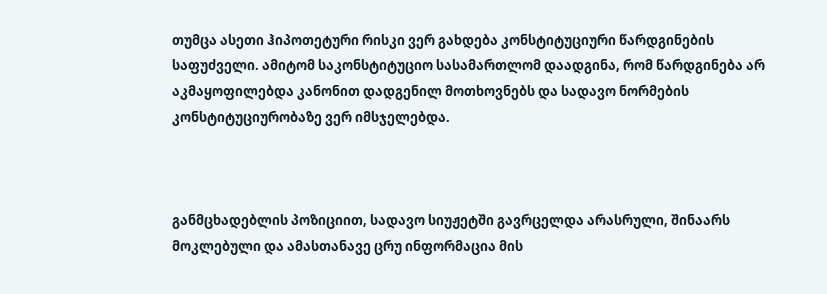თუმცა ასეთი ჰიპოთეტური რისკი ვერ გახდება კონსტიტუციური წარდგინების საფუძველი. ამიტომ საკონსტიტუციო სასამართლომ დაადგინა, რომ წარდგინება არ აკმაყოფილებდა კანონით დადგენილ მოთხოვნებს და სადავო ნორმების კონსტიტუციურობაზე ვერ იმსჯელებდა.



განმცხადებლის პოზიციით, სადავო სიუჟეტში გავრცელდა არასრული, შინაარს მოკლებული და ამასთანავე ცრუ ინფორმაცია მის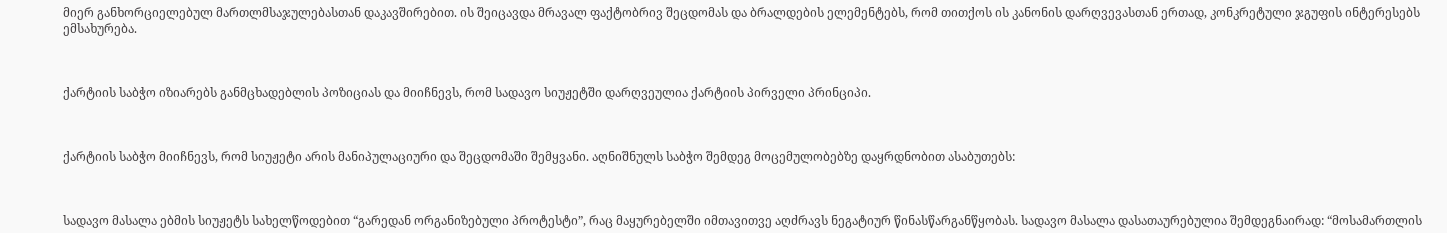მიერ განხორციელებულ მართლმსაჯულებასთან დაკავშირებით. ის შეიცავდა მრავალ ფაქტობრივ შეცდომას და ბრალდების ელემენტებს, რომ თითქოს ის კანონის დარღვევასთან ერთად, კონკრეტული ჯგუფის ინტერესებს ემსახურება.



ქარტიის საბჭო იზიარებს განმცხადებლის პოზიციას და მიიჩნევს, რომ სადავო სიუჟეტში დარღვეულია ქარტიის პირველი პრინციპი.



ქარტიის საბჭო მიიჩნევს, რომ სიუჟეტი არის მანიპულაციური და შეცდომაში შემყვანი. აღნიშნულს საბჭო შემდეგ მოცემულობებზე დაყრდნობით ასაბუთებს:



სადავო მასალა ებმის სიუჟეტს სახელწოდებით “გარედან ორგანიზებული პროტესტი”, რაც მაყურებელში იმთავითვე აღძრავს ნეგატიურ წინასწარგანწყობას. სადავო მასალა დასათაურებულია შემდეგნაირად: “მოსამართლის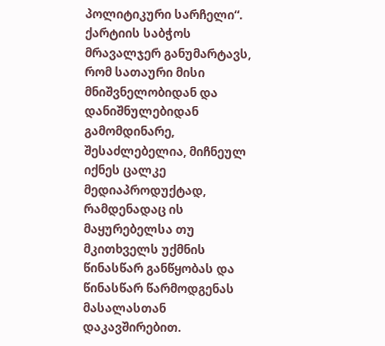პოლიტიკური სარჩელი“. ქარტიის საბჭოს მრავალჯერ განუმარტავს, რომ სათაური მისი მნიშვნელობიდან და დანიშნულებიდან გამომდინარე, შესაძლებელია, მიჩნეულ იქნეს ცალკე მედიაპროდუქტად, რამდენადაც ის მაყურებელსა თუ მკითხველს უქმნის წინასწარ განწყობას და წინასწარ წარმოდგენას მასალასთან დაკავშირებით.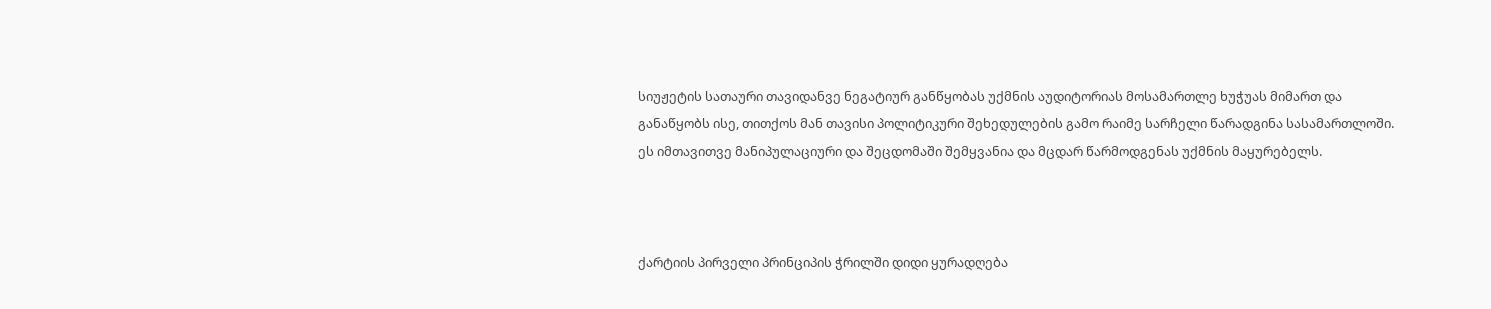სიუჟეტის სათაური თავიდანვე ნეგატიურ განწყობას უქმნის აუდიტორიას მოსამართლე ხუჭუას მიმართ და განაწყობს ისე, თითქოს მან თავისი პოლიტიკური შეხედულების გამო რაიმე სარჩელი წარადგინა სასამართლოში. ეს იმთავითვე მანიპულაციური და შეცდომაში შემყვანია და მცდარ წარმოდგენას უქმნის მაყურებელს.



ქარტიის პირველი პრინციპის ჭრილში დიდი ყურადღება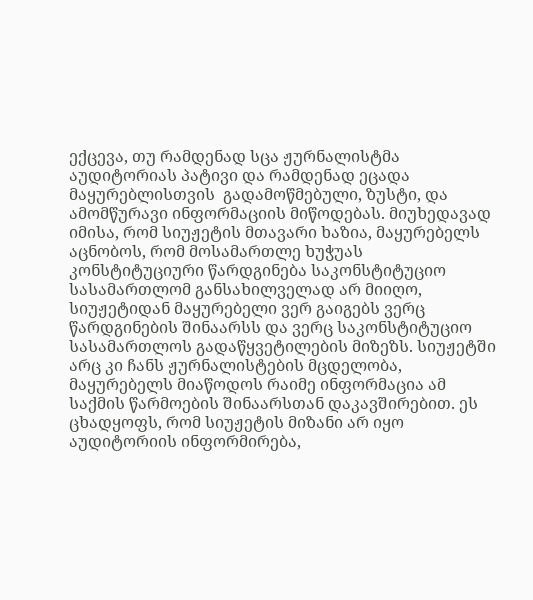ექცევა, თუ რამდენად სცა ჟურნალისტმა აუდიტორიას პატივი და რამდენად ეცადა მაყურებლისთვის  გადამოწმებული, ზუსტი, და ამომწურავი ინფორმაციის მიწოდებას. მიუხედავად იმისა, რომ სიუჟეტის მთავარი ხაზია, მაყურებელს აცნობოს, რომ მოსამართლე ხუჭუას კონსტიტუციური წარდგინება საკონსტიტუციო სასამართლომ განსახილველად არ მიიღო, სიუჟეტიდან მაყურებელი ვერ გაიგებს ვერც წარდგინების შინაარსს და ვერც საკონსტიტუციო სასამართლოს გადაწყვეტილების მიზეზს. სიუჟეტში  არც კი ჩანს ჟურნალისტების მცდელობა, მაყურებელს მიაწოდოს რაიმე ინფორმაცია ამ საქმის წარმოების შინაარსთან დაკავშირებით. ეს ცხადყოფს, რომ სიუჟეტის მიზანი არ იყო აუდიტორიის ინფორმირება,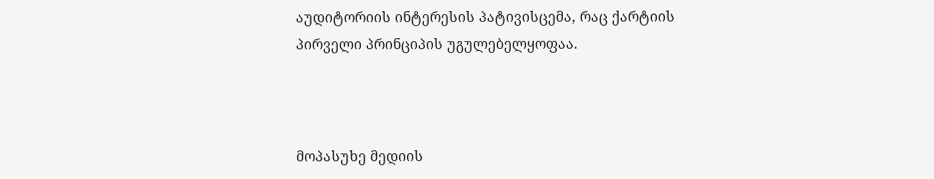აუდიტორიის ინტერესის პატივისცემა, რაც ქარტიის პირველი პრინციპის უგულებელყოფაა.



მოპასუხე მედიის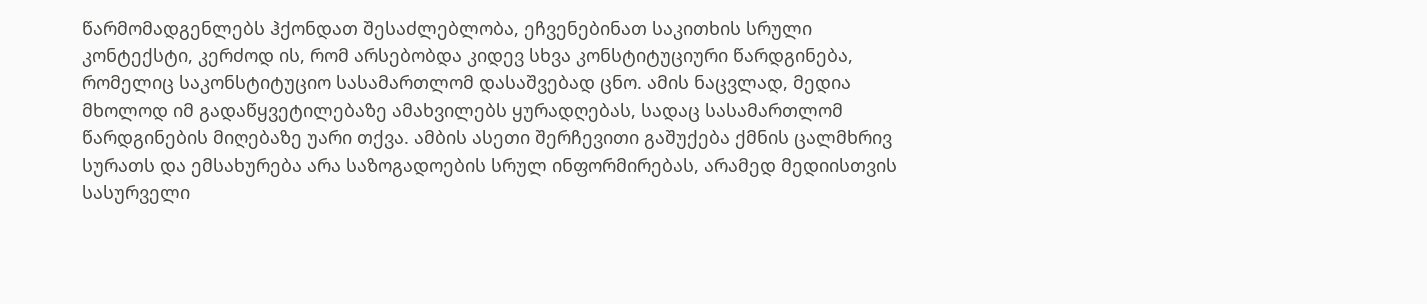წარმომადგენლებს ჰქონდათ შესაძლებლობა, ეჩვენებინათ საკითხის სრული კონტექსტი, კერძოდ ის, რომ არსებობდა კიდევ სხვა კონსტიტუციური წარდგინება, რომელიც საკონსტიტუციო სასამართლომ დასაშვებად ცნო. ამის ნაცვლად, მედია მხოლოდ იმ გადაწყვეტილებაზე ამახვილებს ყურადღებას, სადაც სასამართლომ წარდგინების მიღებაზე უარი თქვა. ამბის ასეთი შერჩევითი გაშუქება ქმნის ცალმხრივ სურათს და ემსახურება არა საზოგადოების სრულ ინფორმირებას, არამედ მედიისთვის სასურველი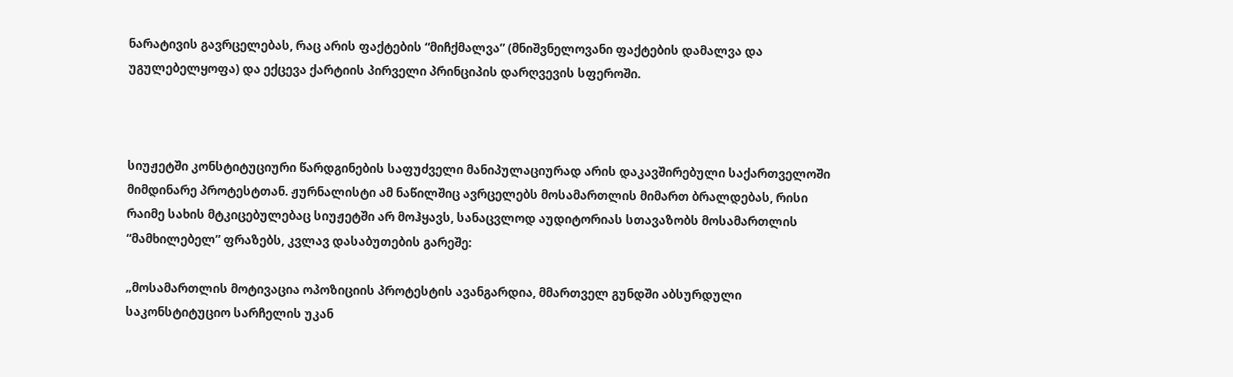ნარატივის გავრცელებას, რაც არის ფაქტების “მიჩქმალვა” (მნიშვნელოვანი ფაქტების დამალვა და უგულებელყოფა) და ექცევა ქარტიის პირველი პრინციპის დარღვევის სფეროში.



სიუჟეტში კონსტიტუციური წარდგინების საფუძველი მანიპულაციურად არის დაკავშირებული საქართველოში მიმდინარე პროტესტთან. ჟურნალისტი ამ ნაწილშიც ავრცელებს მოსამართლის მიმართ ბრალდებას, რისი რაიმე სახის მტკიცებულებაც სიუჟეტში არ მოჰყავს, სანაცვლოდ აუდიტორიას სთავაზობს მოსამართლის “მამხილებელ” ფრაზებს, კვლავ დასაბუთების გარეშე:

„მოსამართლის მოტივაცია ოპოზიციის პროტესტის ავანგარდია, მმართველ გუნდში აბსურდული საკონსტიტუციო სარჩელის უკან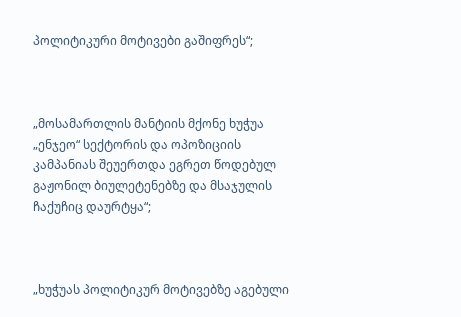პოლიტიკური მოტივები გაშიფრეს“;



„მოსამართლის მანტიის მქონე ხუჭუა „ენჯეო“ სექტორის და ოპოზიციის კამპანიას შეუერთდა ეგრეთ წოდებულ გაჟონილ ბიულეტენებზე და მსაჯულის ჩაქუჩიც დაურტყა“;



„ხუჭუას პოლიტიკურ მოტივებზე აგებული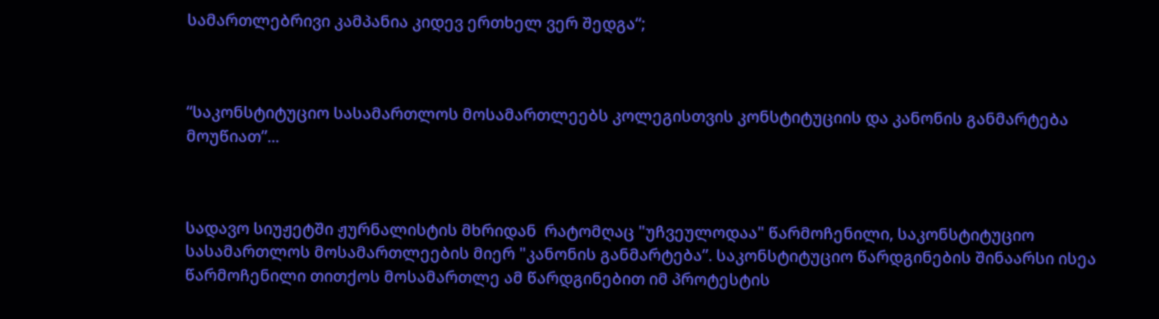სამართლებრივი კამპანია კიდევ ერთხელ ვერ შედგა“;



“საკონსტიტუციო სასამართლოს მოსამართლეებს კოლეგისთვის კონსტიტუციის და კანონის განმარტება მოუწიათ”...



სადავო სიუჟეტში ჟურნალისტის მხრიდან  რატომღაც "უჩვეულოდაა" წარმოჩენილი, საკონსტიტუციო სასამართლოს მოსამართლეების მიერ "კანონის განმარტება”. საკონსტიტუციო წარდგინების შინაარსი ისეა წარმოჩენილი თითქოს მოსამართლე ამ წარდგინებით იმ პროტესტის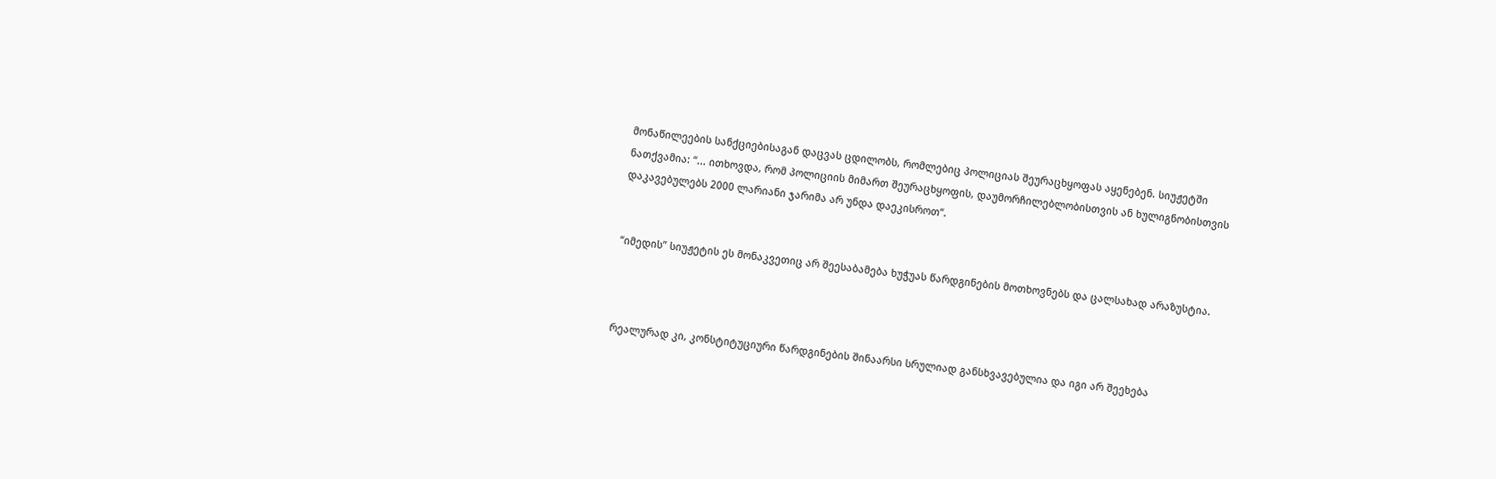მონაწილეების სანქციებისაგან დაცვას ცდილობს, რომლებიც პოლიციას შეურაცხყოფას აყენებენ. სიუჟეტში ნათქვამია: “... ითხოვდა, რომ პოლიციის მიმართ შეურაცხყოფის, დაუმორჩილებლობისთვის ან ხულიგნობისთვის დაკავებულებს 2000 ლარიანი ჯარიმა არ უნდა დაეკისროთ“.


“იმედის” სიუჟეტის ეს მონაკვეთიც არ შეესაბამება ხუჭუას წარდგინების მოთხოვნებს და ცალსახად არაზუსტია.



რეალურად კი, კონსტიტუციური წარდგინების შინაარსი სრულიად განსხვავებულია და იგი არ შეეხება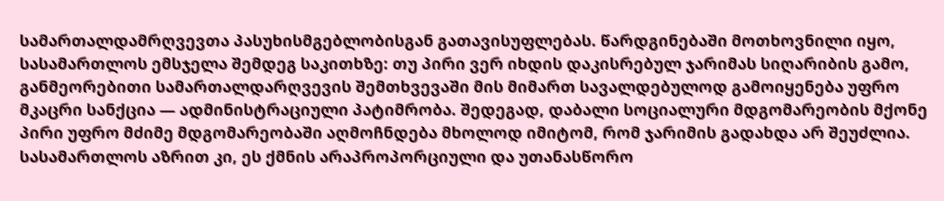სამართალდამრღვევთა პასუხისმგებლობისგან გათავისუფლებას. წარდგინებაში მოთხოვნილი იყო, სასამართლოს ემსჯელა შემდეგ საკითხზე: თუ პირი ვერ იხდის დაკისრებულ ჯარიმას სიღარიბის გამო, განმეორებითი სამართალდარღვევის შემთხვევაში მის მიმართ სავალდებულოდ გამოიყენება უფრო მკაცრი სანქცია — ადმინისტრაციული პატიმრობა. შედეგად, დაბალი სოციალური მდგომარეობის მქონე პირი უფრო მძიმე მდგომარეობაში აღმოჩნდება მხოლოდ იმიტომ, რომ ჯარიმის გადახდა არ შეუძლია. სასამართლოს აზრით კი, ეს ქმნის არაპროპორციული და უთანასწორო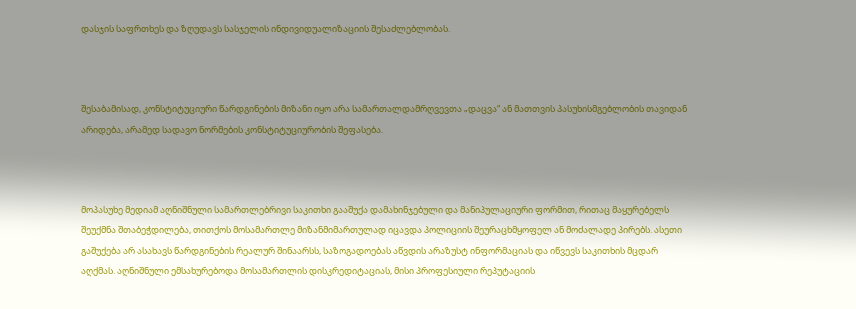დასჯის საფრთხეს და ზღუდავს სასჯელის ინდივიდუალიზაციის შესაძლებლობას.



შესაბამისად, კონსტიტუციური წარდგინების მიზანი იყო არა სამართალდამრღვევთა „დაცვა“ ან მათთვის პასუხისმგებლობის თავიდან არიდება, არამედ სადავო ნორმების კონსტიტუციურობის შეფასება.



მოპასუხე მედიამ აღნიშნული სამართლებრივი საკითხი გააშუქა დამახინჯებული და მანიპულაციური ფორმით, რითაც მაყურებელს შეუქმნა შთაბეჭდილება, თითქოს მოსამართლე მიზანმიმართულად იცავდა პოლიციის შეურაცხმყოფელ ან მოძალადე პირებს. ასეთი გაშუქება არ ასახავს წარდგინების რეალურ შინაარსს, საზოგადოებას აწვდის არაზუსტ ინფორმაციას და იწვევს საკითხის მცდარ აღქმას. აღნიშნული ემსახურებოდა მოსამართლის დისკრედიტაციას, მისი პროფესიული რეპუტაციის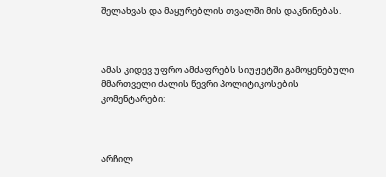შელახვას და მაყურებლის თვალში მის დაკნინებას.



ამას კიდევ უფრო ამძაფრებს სიუჟეტში გამოყენებული მმართველი ძალის წევრი პოლიტიკოსების კომენტარები:



არჩილ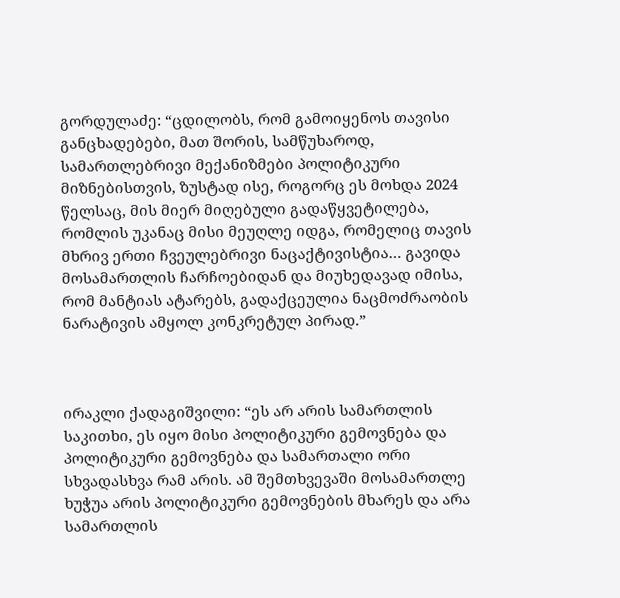გორდულაძე: “ცდილობს, რომ გამოიყენოს თავისი განცხადებები, მათ შორის, სამწუხაროდ, სამართლებრივი მექანიზმები პოლიტიკური მიზნებისთვის, ზუსტად ისე, როგორც ეს მოხდა 2024 წელსაც, მის მიერ მიღებული გადაწყვეტილება, რომლის უკანაც მისი მეუღლე იდგა, რომელიც თავის მხრივ ერთი ჩვეულებრივი ნაცაქტივისტია… გავიდა მოსამართლის ჩარჩოებიდან და მიუხედავად იმისა, რომ მანტიას ატარებს, გადაქცეულია ნაცმოძრაობის ნარატივის ამყოლ კონკრეტულ პირად.”



ირაკლი ქადაგიშვილი: “ეს არ არის სამართლის საკითხი, ეს იყო მისი პოლიტიკური გემოვნება და პოლიტიკური გემოვნება და სამართალი ორი სხვადასხვა რამ არის. ამ შემთხვევაში მოსამართლე ხუჭუა არის პოლიტიკური გემოვნების მხარეს და არა სამართლის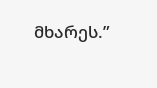მხარეს.”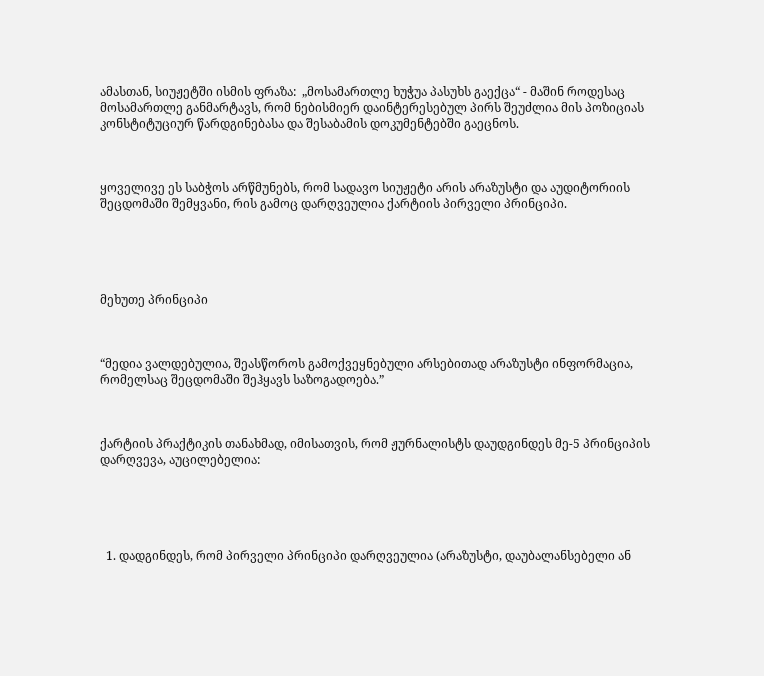ამასთან, სიუჟეტში ისმის ფრაზა:  „მოსამართლე ხუჭუა პასუხს გაექცა“ - მაშინ როდესაც მოსამართლე განმარტავს, რომ ნებისმიერ დაინტერესებულ პირს შეუძლია მის პოზიციას კონსტიტუციურ წარდგინებასა და შესაბამის დოკუმენტებში გაეცნოს.



ყოველივე ეს საბჭოს არწმუნებს, რომ სადავო სიუჟეტი არის არაზუსტი და აუდიტორიის შეცდომაში შემყვანი, რის გამოც დარღვეულია ქარტიის პირველი პრინციპი.





მეხუთე პრინციპი



“მედია ვალდებულია, შეასწოროს გამოქვეყნებული არსებითად არაზუსტი ინფორმაცია, რომელსაც შეცდომაში შეჰყავს საზოგადოება.”



ქარტიის პრაქტიკის თანახმად, იმისათვის, რომ ჟურნალისტს დაუდგინდეს მე-5 პრინციპის დარღვევა, აუცილებელია:





  1. დადგინდეს, რომ პირველი პრინციპი დარღვეულია (არაზუსტი, დაუბალანსებელი ან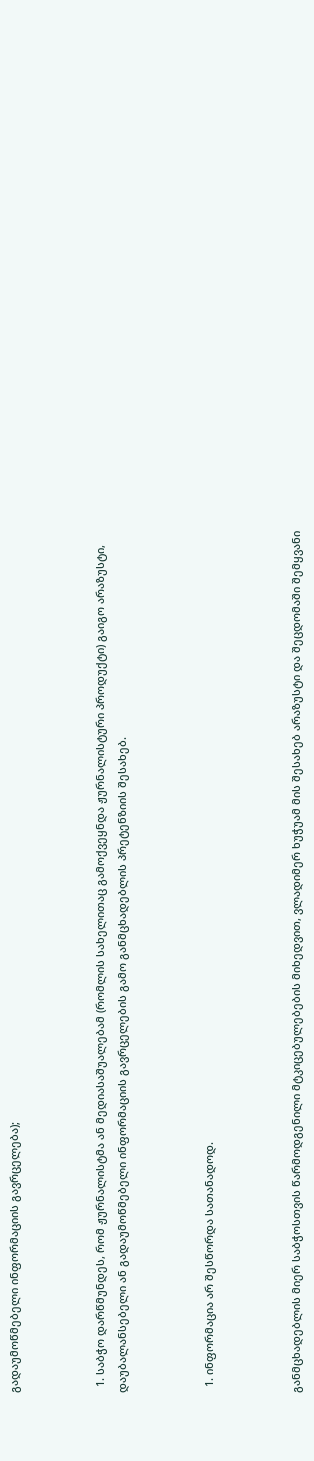გადაუმოწმებელი ინფორმაციის გავრცელება);



  1. საბჭო დარწმუნდეს, რომ ჟურნალისტმა ან მედიასაშუალებამ (რომლის სახელითაც გამოქვეყნდა ჟურნალისტური პროდუქტი) გაიგო არაზუსტი, დაუბალანსებელი ან გადაუმოწმებელი ინფორმაციის გავრცელების გამო განმცხადებლის პრეტენზიის შესახებ.



  1. ინფორმაცია არ შესწორდა სათანადოდ.



განმცხადებლის მიერ საბჭოსთვის წარმოდგენილი მტკიცებულებების მიხედვით, ვლადიმერ ხუჭუამ მის შესახებ არაზუსტი და შეცდომაში შემყვანი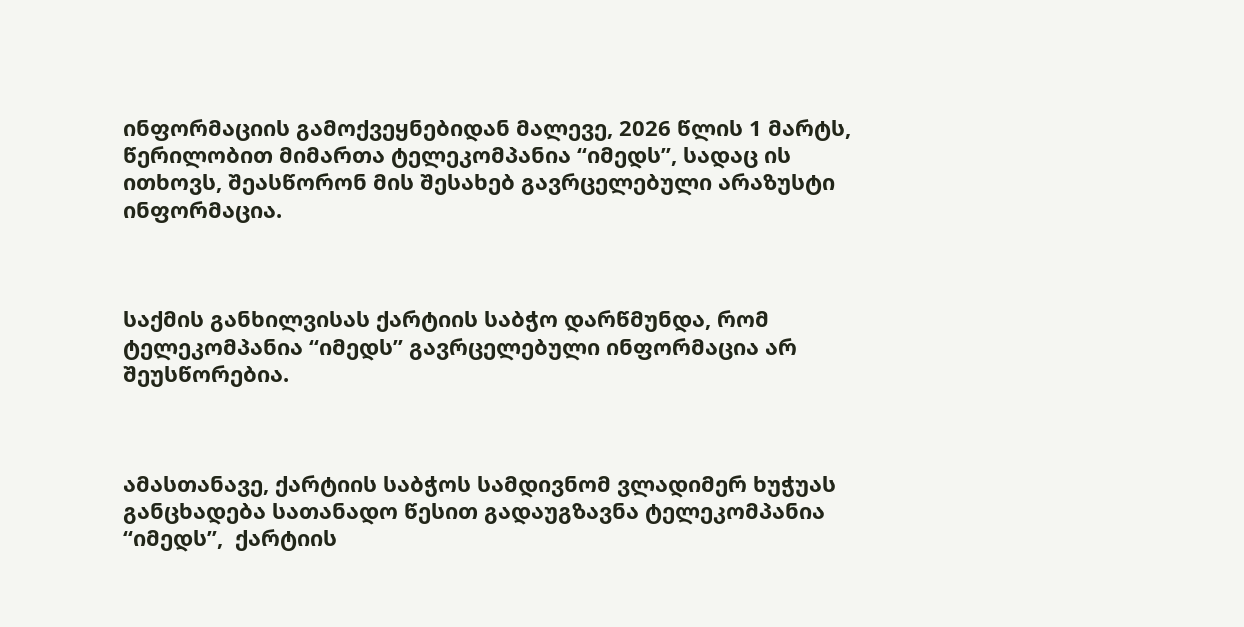ინფორმაციის გამოქვეყნებიდან მალევე, 2026 წლის 1 მარტს, წერილობით მიმართა ტელეკომპანია “იმედს”, სადაც ის ითხოვს, შეასწორონ მის შესახებ გავრცელებული არაზუსტი ინფორმაცია.



საქმის განხილვისას ქარტიის საბჭო დარწმუნდა, რომ ტელეკომპანია “იმედს” გავრცელებული ინფორმაცია არ შეუსწორებია.



ამასთანავე, ქარტიის საბჭოს სამდივნომ ვლადიმერ ხუჭუას განცხადება სათანადო წესით გადაუგზავნა ტელეკომპანია “იმედს”,  ქარტიის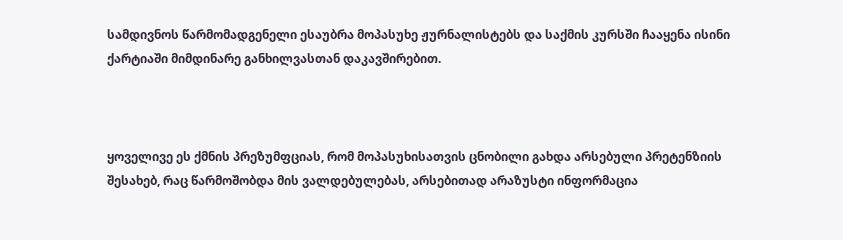სამდივნოს წარმომადგენელი ესაუბრა მოპასუხე ჟურნალისტებს და საქმის კურსში ჩააყენა ისინი ქარტიაში მიმდინარე განხილვასთან დაკავშირებით.



ყოველივე ეს ქმნის პრეზუმფციას, რომ მოპასუხისათვის ცნობილი გახდა არსებული პრეტენზიის შესახებ, რაც წარმოშობდა მის ვალდებულებას, არსებითად არაზუსტი ინფორმაცია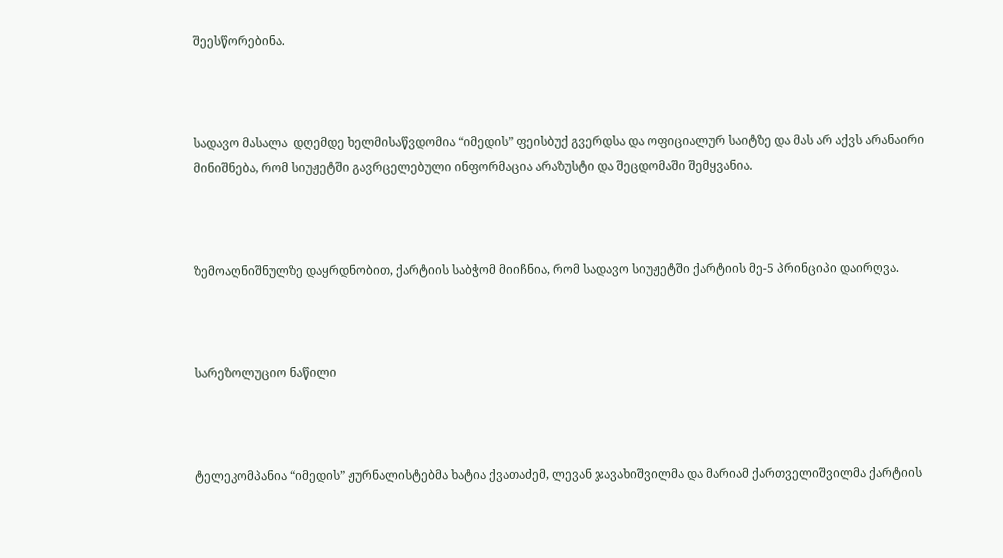შეესწორებინა.



სადავო მასალა  დღემდე ხელმისაწვდომია “იმედის” ფეისბუქ გვერდსა და ოფიციალურ საიტზე და მას არ აქვს არანაირი მინიშნება, რომ სიუჟეტში გავრცელებული ინფორმაცია არაზუსტი და შეცდომაში შემყვანია.



ზემოაღნიშნულზე დაყრდნობით, ქარტიის საბჭომ მიიჩნია, რომ სადავო სიუჟეტში ქარტიის მე-5 პრინციპი დაირღვა.



სარეზოლუციო ნაწილი



ტელეკომპანია “იმედის” ჟურნალისტებმა ხატია ქვათაძემ, ლევან ჯავახიშვილმა და მარიამ ქართველიშვილმა ქარტიის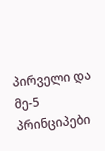პირველი და  მე-5 პრინციპები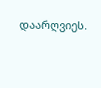დაარღვიეს.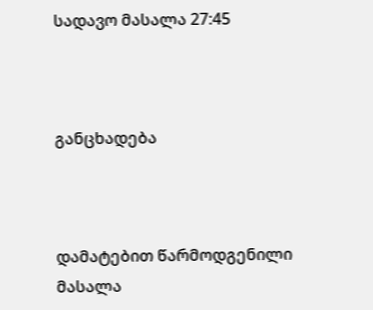სადავო მასალა 27:45



განცხადება



დამატებით წარმოდგენილი მასალა